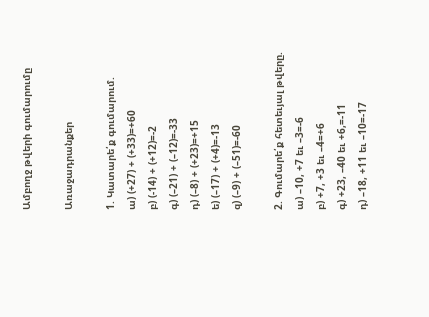Ամբողջ թվերի գումարումը

Առաջադրանքեր

1. Կատարե՛ք գումարում.
ա) (+27) + (+33)=+60
բ) (-14) + (+12)=-2
գ) (–21) + (–12)=-33
դ) (–8) + (+23)=+15
ե) (–17) + (+4)=-13
զ) (–9) + (–51)=-60

2. Գումարե՛ք հետեւյալ թվերը.
ա) –10, +7 եւ –3=-6
բ) +7, +3 եւ –4=+6
գ) +23, –40 եւ +6,=-11
դ) –18, +11 եւ –10=-17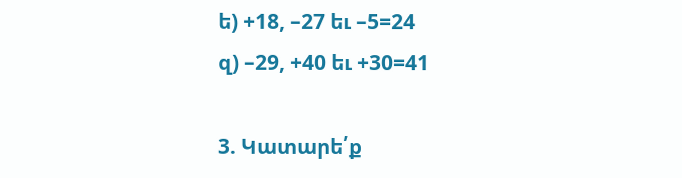ե) +18, –27 եւ –5=24
զ) –29, +40 եւ +30=41

3. Կատարե՛ք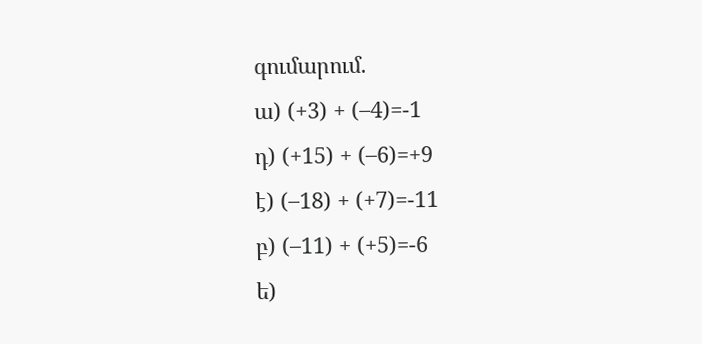գումարում.
ա) (+3) + (–4)=-1
դ) (+15) + (–6)=+9
է) (–18) + (+7)=-11
բ) (–11) + (+5)=-6
ե)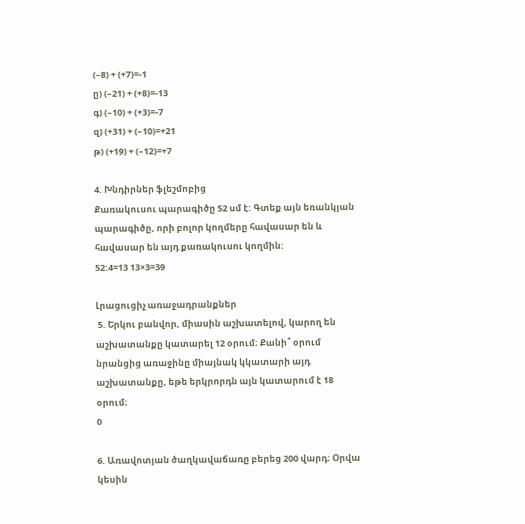(–8) + (+7)=-1
ը) (–21) + (+8)=-13
գ) (–10) + (+3)=-7
զ) (+31) + (–10)=+21
թ) (+19) + (–12)=+7

4. Խնդիրներ ֆլեշմոբից
Քառակուսու պարագիծը 52 սմ է: Գտեք այն եռանկյան պարագիծը, որի բոլոր կողմերը հավասար են և հավասար են այդ քառակուսու կողմին:
52:4=13 13×3=39

Լրացուցիչ առաջադրանքներ
 5. Երկու բանվոր, միասին աշխատելով, կարող են աշխատանքը կատարել 12 օրում։ Քանի՞ օրում նրանցից առաջինը միայնակ կկատարի այդ աշխատանքը, եթե երկրորդն այն կատարում է 18 օրում։
0

6. Առավոտյան ծաղկավաճառը բերեց 200 վարդ։ Օրվա կեսին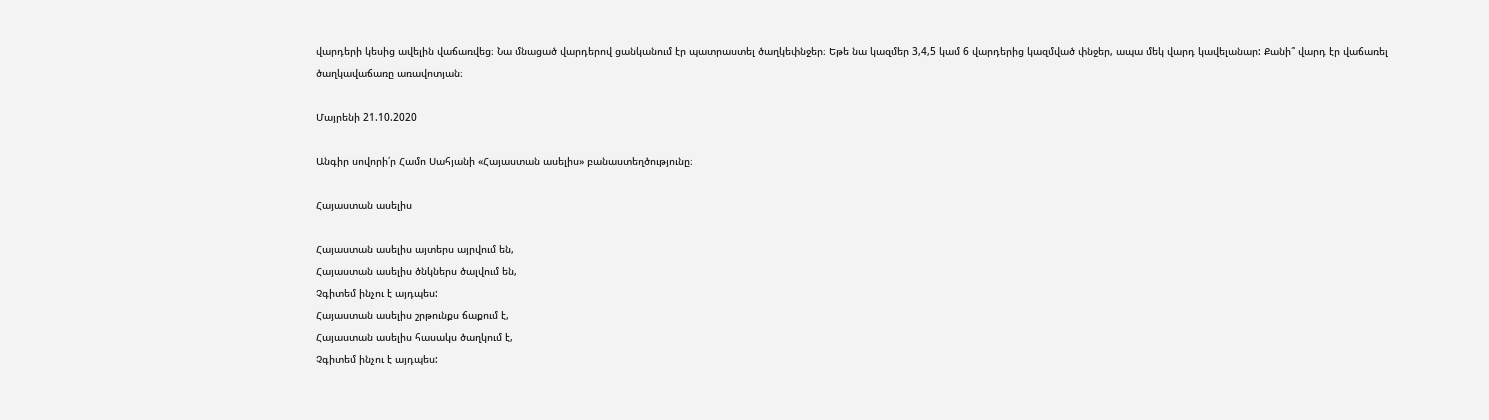վարդերի կեսից ավելին վաճառվեց։ Նա մնացած վարդերով ցանկանում էր պատրաստել ծաղկեփնջեր։ Եթե նա կազմեր 3,4,5 կամ 6 վարդերից կազմված փնջեր, ապա մեկ վարդ կավելանար: Քանի՞ վարդ էր վաճառել ծաղկավաճառը առավոտյան։

Մայրենի 21.10.2020

Անգիր սովորի՛ր Համո Սահյանի «Հայաստան ասելիս» բանաստեղծությունը։

Հայաստան ասելիս

Հայաստան ասելիս այտերս այրվում են,
Հայաստան ասելիս ծնկներս ծալվում են,
Չգիտեմ ինչու է այդպես:
Հայաստան ասելիս շրթունքս ճաքում է,
Հայաստան ասելիս հասակս ծաղկում է,
Չգիտեմ ինչու է այդպես: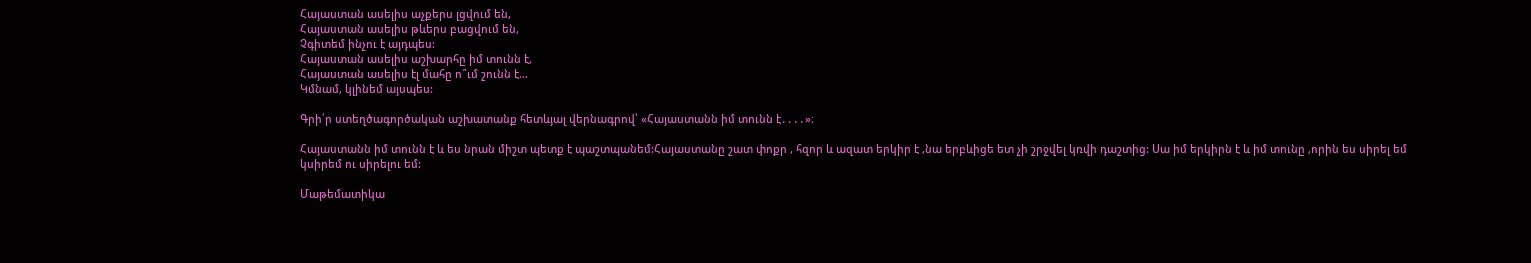Հայաստան ասելիս աչքերս լցվում են,
Հայաստան ասելիս թևերս բացվում են,
Չգիտեմ ինչու է այդպես:
Հայաստան ասելիս աշխարհը իմ տունն է,
Հայաստան ասելիս էլ մահը ո՞ւմ շունն է…
Կմնամ, կլինեմ այսպես:

Գրի՛ր ստեղծագործական աշխատանք հետևյալ վերնագրով՝ «Հայաստանն իմ տունն է․․․․»։

Հայաստանն իմ տունն է և ես նրան միշտ պետք է պաշտպանեմ:Հայաստանը շատ փոքր , հզոր և ազատ երկիր է ,նա երբևիցե ետ չի շրջվել կռվի դաշտից: Սա իմ երկիրն է և իմ տունը ,որին ես սիրել եմ կսիրեմ ու սիրելու եմ:

Մաթեմատիկա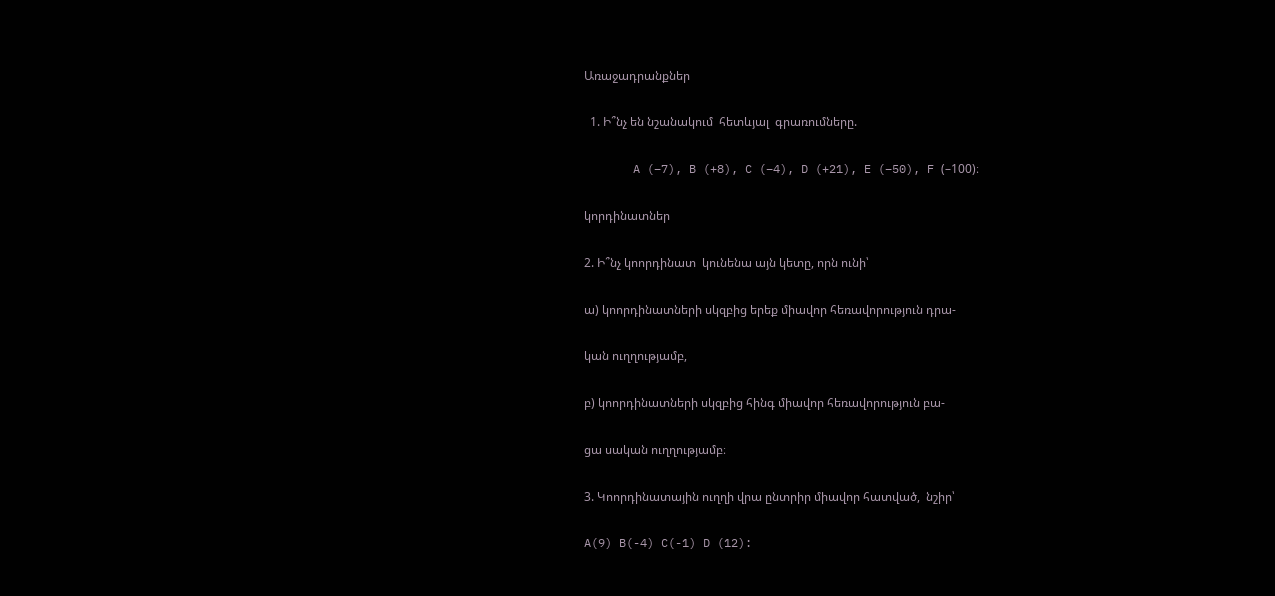Առաջադրանքներ

  1. Ի՞նչ են նշանակում  հետևյալ  գրառումները.

       A (–7), B (+8), C (–4), D (+21), E (–50), F (–100)։

կորդինատներ

2. Ի՞նչ կոորդինատ  կունենա այն կետը, որն ունի՝

ա) կոորդինատների սկզբից երեք միավոր հեռավորություն դրա-

կան ուղղությամբ,

բ) կոորդինատների սկզբից հինգ միավոր հեռավորություն բա-

ցա սական ուղղությամբ։

3. Կոորդինատային ուղղի վրա ընտրիր միավոր հատված,  նշիր՝

A(9) B(-4) C(-1) D (12):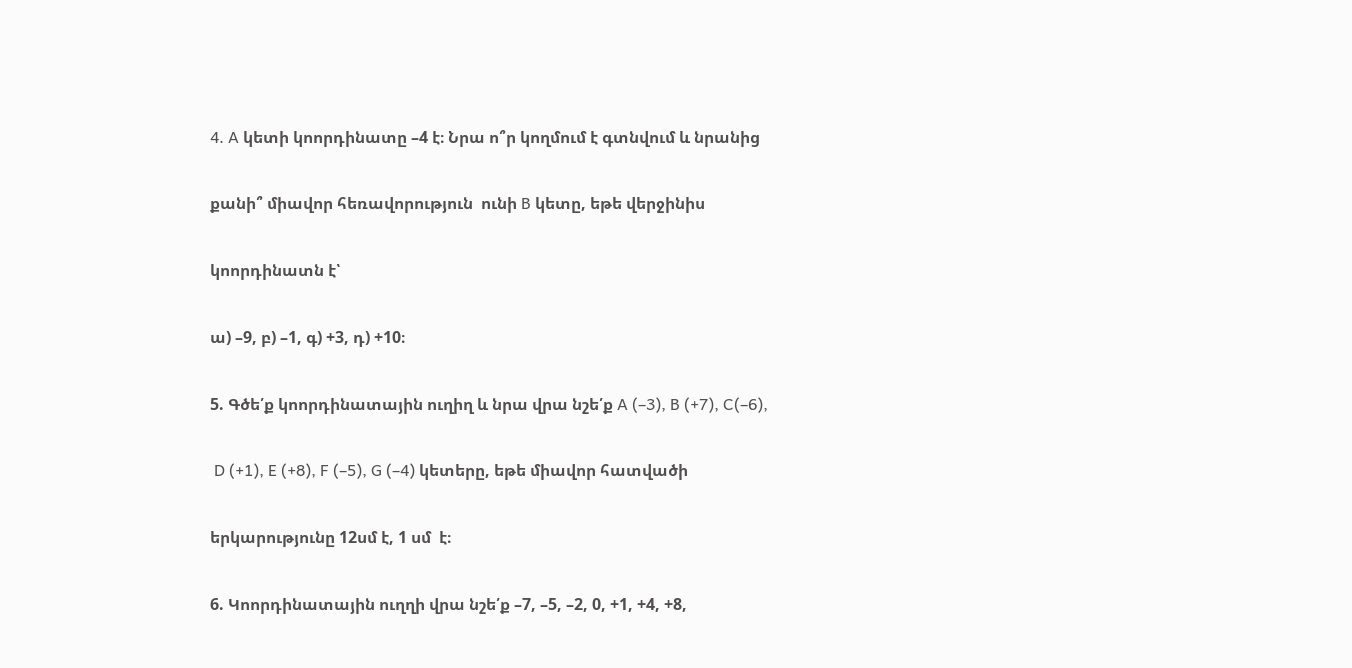4. A կետի կոորդինատը –4 է։ Նրա ո՞ր կողմում է գտնվում և նրանից

քանի՞ միավոր հեռավորություն  ունի B կետը, եթե վերջինիս

կոորդինատն է՝

ա) –9, բ) –1, գ) +3, դ) +10։

5. Գծե՛ք կոորդինատային ուղիղ և նրա վրա նշե՛ք A (–3), B (+7), C(–6),

 D (+1), E (+8), F (–5), G (–4) կետերը, եթե միավոր հատվածի

երկարությունը 12սմ է, 1 սմ  է։

6. Կոորդինատային ուղղի վրա նշե՛ք –7, –5, –2, 0, +1, +4, +8,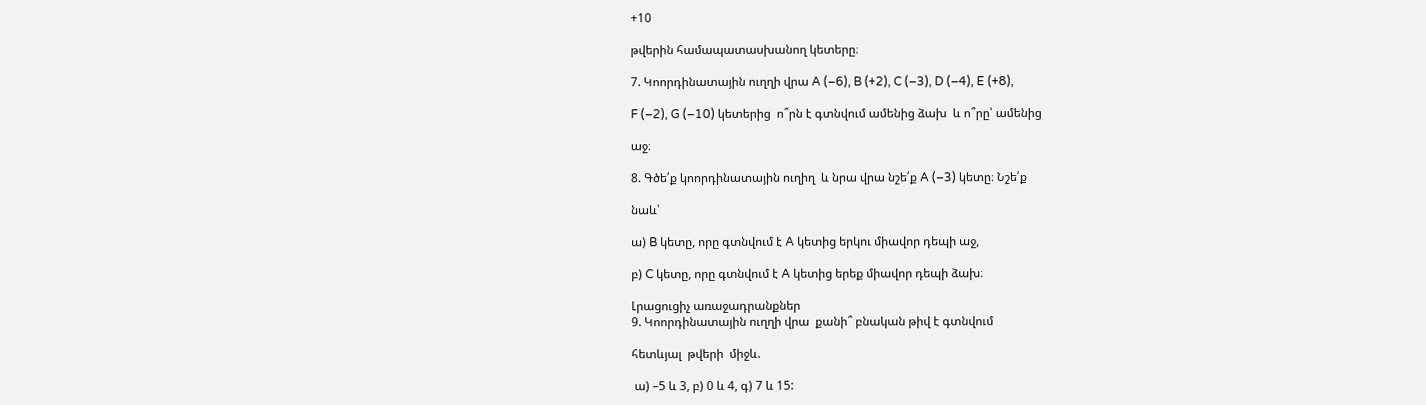+10

թվերին համապատասխանող կետերը։

7. Կոորդինատային ուղղի վրա A (–6), B (+2), C (–3), D (–4), E (+8),

F (–2), G (–10) կետերից  ո՞րն է գտնվում ամենից ձախ  և ո՞րը՝ ամենից

աջ։

8. Գծե՛ք կոորդինատային ուղիղ  և նրա վրա նշե՛ք A (–3) կետը։ Նշե՛ք

նաև՝

ա) B կետը, որը գտնվում է A կետից երկու միավոր դեպի աջ,

բ) C կետը, որը գտնվում է A կետից երեք միավոր դեպի ձախ։

Լրացուցիչ առաջադրանքներ
9. Կոորդինատային ուղղի վրա  քանի՞ բնական թիվ է գտնվում

հետևյալ  թվերի  միջև.

 ա) –5 և 3, բ) 0 և 4, գ) 7 և 15: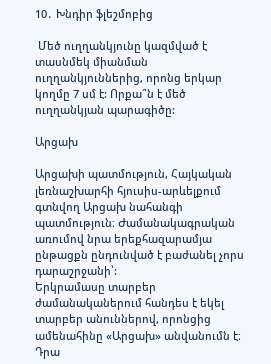10․ Խնդիր ֆլեշմոբից

 Մեծ ուղղանկյունը կազմված է տասնմեկ միանման ուղղանկյուններից, որոնց երկար կողմը 7 սմ է: Որքա՞ն է մեծ ուղղանկյան պարագիծը:

Արցախ

Արցախի պատմություն, Հայկական լեռնաշխարհի հյուսիս-արևելքում գտնվող Արցախ նահանգի պատմություն։ Ժամանակագրական առումով նրա երեքհազարամյա ընթացքն ընդունված է բաժանել չորս դարաշրջանի՝:
Երկրամասը տարբեր ժամանականերում հանդես է եկել տարբեր անուններով, որոնցից ամենահինը «Արցախ» անվանումն է։ Դրա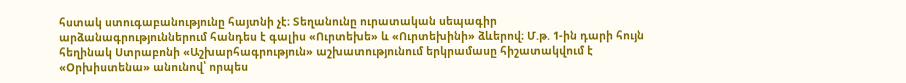հստակ ստուգաբանությունը հայտնի չէ։ Տեղանունը ուրատական սեպագիր արձանագրություններում հանդես է գալիս «Ուրտեխե» և «Ուրտեխինի» ձևերով։ Մ.թ. 1-ին դարի հույն հեղինակ Ստրաբոնի «Աշխարհագրություն» աշխատությունում երկրամասը հիշատակվում է «Օրխիստենա» անունով՝ որպես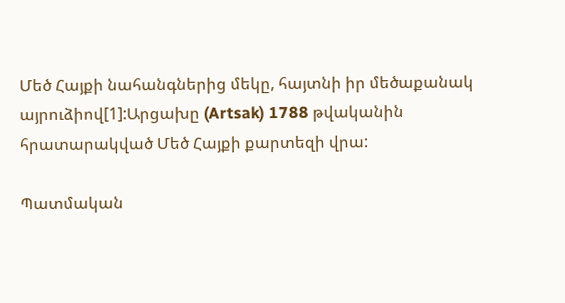Մեծ Հայքի նահանգներից մեկը, հայտնի իր մեծաքանակ այրուձիով[1]:Արցախը (Artsak) 1788 թվականին հրատարակված Մեծ Հայքի քարտեզի վրա:

Պատմական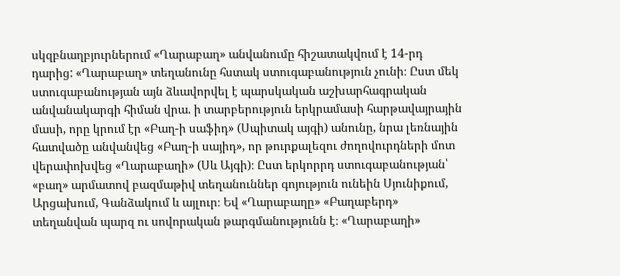սկզբնաղբյուրներում «Ղարաբաղ» անվանումը հիշատակվում է 14-րդ դարից: «Ղարաբաղ» տեղանունը հստակ ստուգաբանություն չունի։ Ըստ մեկ ստուգաբանության այն ձևավորվել է պարսկական աշխարհագրական անվանակարգի հիման վրա. ի տարբերություն երկրամասի հարթավայրային մասի, որը կրում էր «Բաղ-ի սաֆիդ» (Սպիտակ այգի) անունը, նրա լեռնային հատվածը անվանվեց «Բաղ-ի սայիդ», որ թուրքալեզու ժողովուրդների մոտ վերափոխվեց «Ղարաբաղի» (Սև Այգի)։ Ըստ երկորրդ ստուգաբանության՝ «բաղ» արմատով բազմաթիվ տեղանուններ գոյություն ունեին Սյունիքում, Արցախում, Գանձակում և այլուր։ Եվ «Ղարաբաղը» «Բաղաբերդ» տեղանվան պարզ ու սովորական թարգմանությունն է։ «Ղարաբաղի»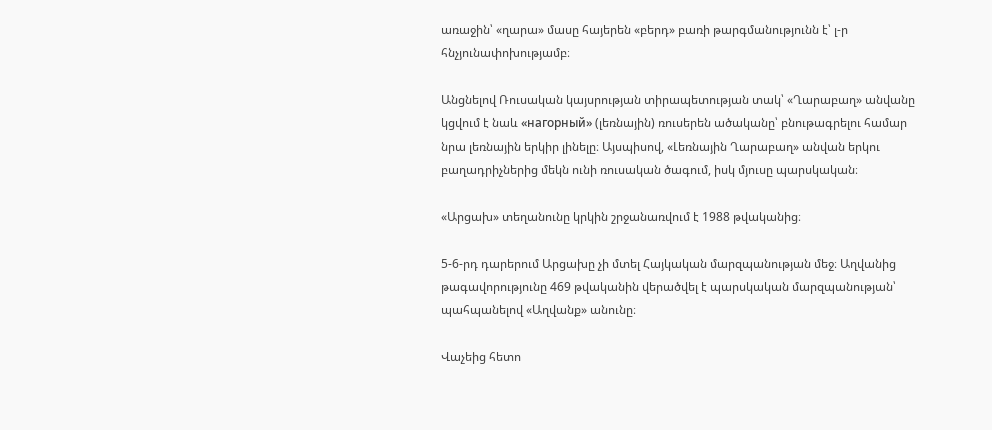առաջին՝ «ղարա» մասը հայերեն «բերդ» բառի թարգմանությունն է՝ լ-ր հնչյունափոխությամբ։

Անցնելով Ռուսական կայսրության տիրապետության տակ՝ «Ղարաբաղ» անվանը կցվում է նաև «нагорный» (լեռնային) ռուսերեն ածականը՝ բնութագրելու համար նրա լեռնային երկիր լինելը։ Այսպիսով, «Լեռնային Ղարաբաղ» անվան երկու բաղադրիչներից մեկն ունի ռուսական ծագում, իսկ մյուսը պարսկական։

«Արցախ» տեղանունը կրկին շրջանառվում է 1988 թվականից։

5-6-րդ դարերում Արցախը չի մտել Հայկական մարզպանության մեջ։ Աղվանից թագավորությունը 469 թվականին վերածվել է պարսկական մարզպանության՝ պահպանելով «Աղվանք» անունը։

Վաչեից հետո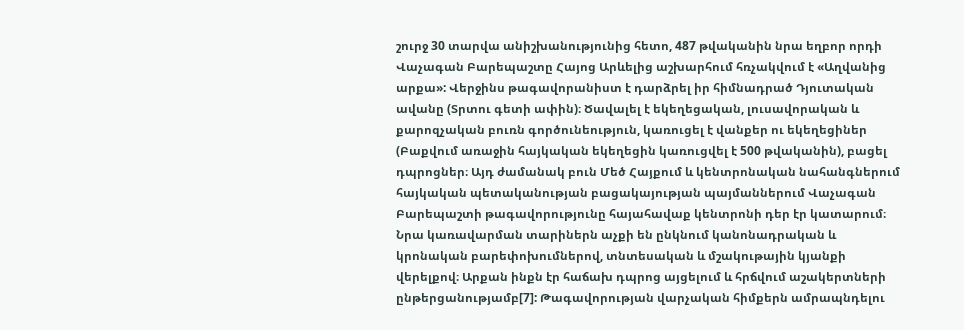շուրջ 30 տարվա անիշխանությունից հետո, 487 թվականին նրա եղբոր որդի Վաչագան Բարեպաշտը Հայոց Արևելից աշխարհում հռչակվում է «Աղվանից արքա»: Վերջինս թագավորանիստ է դարձրել իր հիմնադրած Դյուտական ավանը (Տրտու գետի ափին)։ Ծավալել է եկեղեցական, լուսավորական և քարոզչական բուռն գործունեություն, կառուցել է վանքեր ու եկեղեցիներ (Բաքվում առաջին հայկական եկեղեցին կառուցվել է 500 թվականին), բացել դպրոցներ։ Այդ ժամանակ բուն Մեծ Հայքում և կենտրոնական նահանգներում հայկական պետականության բացակայության պայմաններում Վաչագան Բարեպաշտի թագավորությունը հայահավաք կենտրոնի դեր էր կատարում։ Նրա կառավարման տարիներն աչքի են ընկնում կանոնադրական և կրոնական բարեփոխումներով, տնտեսական և մշակութային կյանքի վերելքով։ Արքան ինքն էր հաճախ դպրոց այցելում և հրճվում աշակերտների ընթերցանությամբ[7]: Թագավորության վարչական հիմքերն ամրապնդելու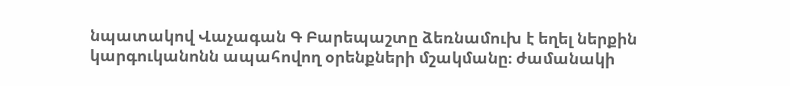նպատակով Վաչագան Գ Բարեպաշտը ձեռնամուխ է եղել ներքին կարգուկանոնն ապահովող օրենքների մշակմանը։ ժամանակի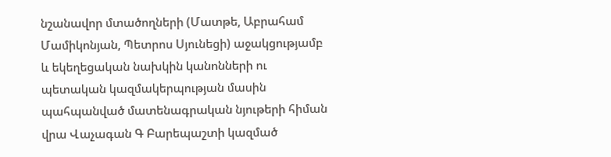նշանավոր մտածողների (Մատթե, Աբրահամ Մամիկոնյան, Պետրոս Սյունեցի) աջակցությամբ և եկեղեցական նախկին կանոնների ու պետական կազմակերպության մասին պահպանված մատենագրական նյութերի հիման վրա Վաչագան Գ Բարեպաշտի կազմած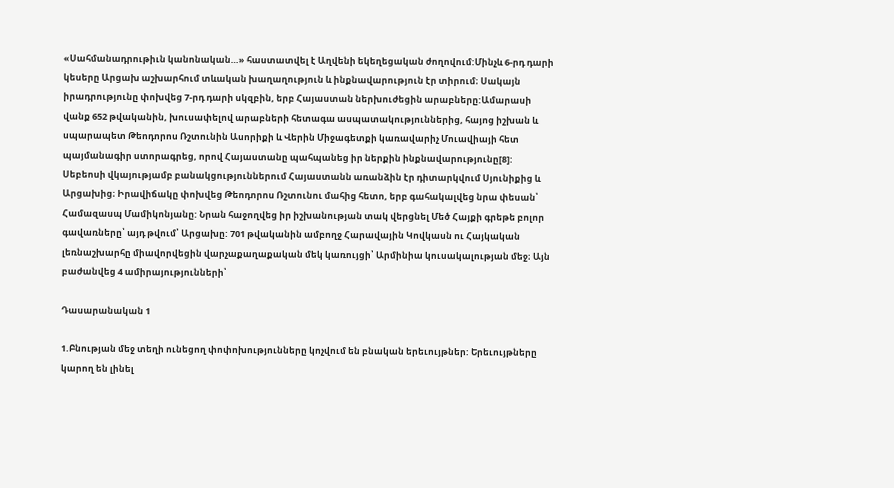«Սահմանադրութիւն կանոնական…» հաստատվել է Աղվենի եկեղեցական ժողովում:Մինչև 6-րդ դարի կեսերը Արցախ աշխարհում տևական խաղաղություն և ինքնավարություն էր տիրում։ Սակայն իրադրությունը փոխվեց 7-րդ դարի սկզբին, երբ Հայաստան ներխուժեցին արաբները:Ամարասի վանք 652 թվականին, խուսափելով արաբների հետագա ասպատակություններից, հայոց իշխան և սպարապետ Թեոդորոս Ռշտունին Ասորիքի և Վերին Միջագետքի կառավարիչ Մուավիայի հետ պայմանագիր ստորագրեց, որով Հայաստանը պահպանեց իր ներքին ինքնավարությունը[8]: Սեբեոսի վկայությամբ բանակցություններում Հայաստանն առանձին էր դիտարկվում Սյունիքից և Արցախից։ Իրավիճակը փոխվեց Թեոդորոս Ռշտունու մահից հետո, երբ գահակալվեց նրա փեսան՝ Համազասպ Մամիկոնյանը: Նրան հաջողվեց իր իշխանության տակ վերցնել Մեծ Հայքի գրեթե բոլոր գավառները՝ այդ թվում՝ Արցախը: 701 թվականին ամբողջ Հարավային Կովկասն ու Հայկական լեռնաշխարհը միավորվեցին վարչաքաղաքական մեկ կառույցի՝ Արմինիա կուսակալության մեջ։ Այն բաժանվեց 4 ամիրայությունների՝

Դասարանական 1

1.Բնության մեջ տեղի ունեցող փոփոխությունները կոչվում են բնական երեւույթներ: Երեւույթները կարող են լինել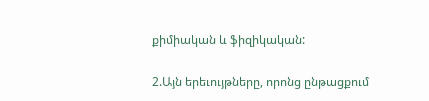քիմիական և ֆիզիկական:

2.Այն երեւույթները, որոնց ընթացքում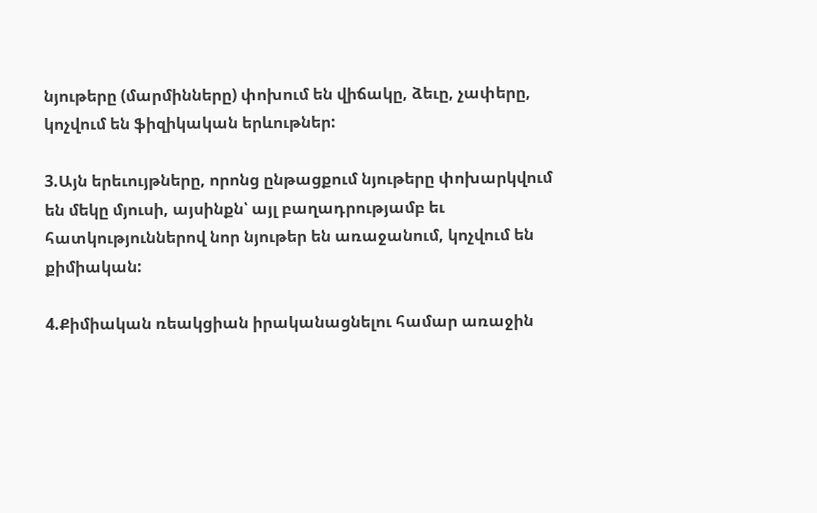նյութերը (մարմինները) փոխում են վիճակը, ձեւը, չափերը, կոչվում են ֆիզիկական երևութներ:

3.Այն երեւույթները, որոնց ընթացքում նյութերը փոխարկվում են մեկը մյուսի, այսինքն՝ այլ բաղադրությամբ եւ հատկություններով նոր նյութեր են առաջանում, կոչվում են քիմիական:

4.Քիմիական ռեակցիան իրականացնելու համար առաջին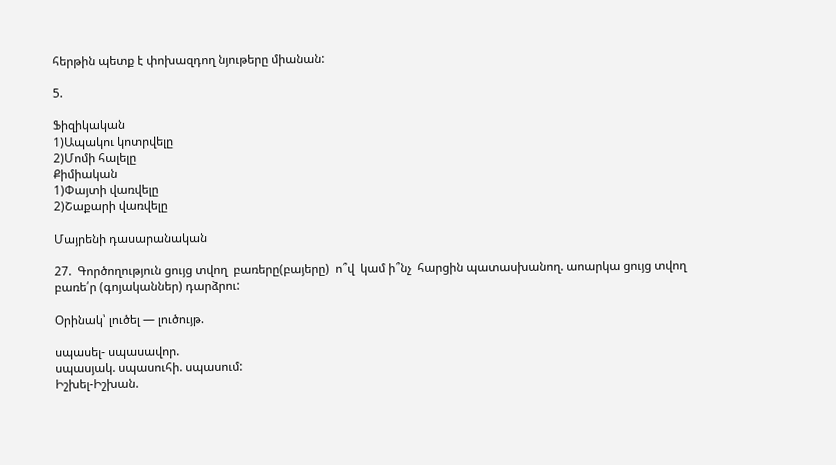հերթին պետք է փոխազդող նյութերը միանան:

5.

Ֆիզիկական
1)Ապակու կոտրվելը
2)Մոմի հալելը
Քիմիական
1)Փայտի վառվելը
2)Շաքարի վառվելը

Մայրենի դասարանական

27.  Գործողություն ցույց տվող  բառերը(բայերը)  ո՞վ  կամ ի՞նչ  հարցին պատասխանող. աոարկա ցույց տվող բառե՛ր (գոյականներ) դարձրու:

Օրինակ՝ լուծել — լուծույթ.

սպասել- սպասավոր.
սպասյակ. սպասուհի. սպասում:
Իշխել-Իշխան.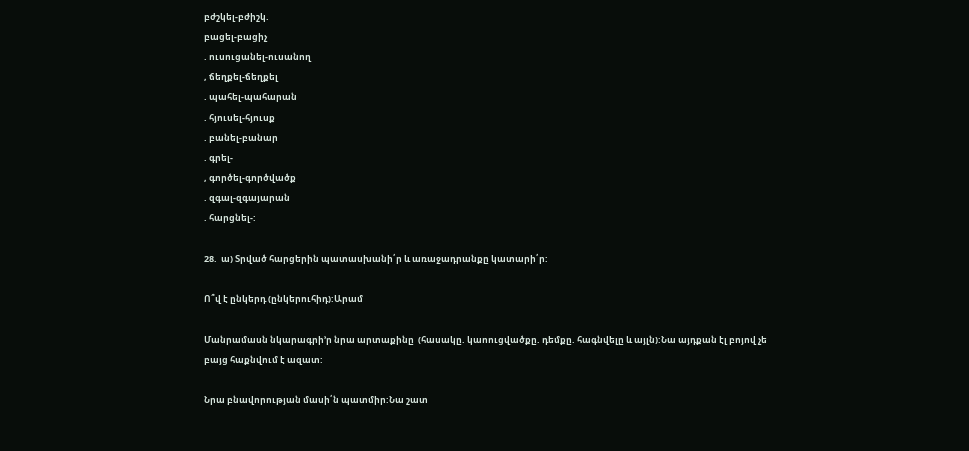բժշկել-բժիշկ.
բացել-բացիչ
. ուսուցանել-ուսանող
, ճեղքել-ճեղքել
. պահել-պահարան
. հյուսել-հյուսք
. բանել-բանար
. գրել-
, գործել-գործվածք
. զգալ-զգայարան
. հարցնել-:

28.  ա) Տրված հարցերին պատասխանի՛ր և առաջադրանքը կատարի՛ր:

Ո՞վ է ընկերդ (ընկերուհիդ):Արամ

Մանրամասն նկարագրի’ր նրա արտաքինը  (հասակը. կաոուցվածքը. դեմքը. հագնվելը և այլն):Նա այդքան էլ բոյով չե բայց հաքնվում է ազատ:

Նրա բնավորության մասի՛ն պատմիր:Նա շատ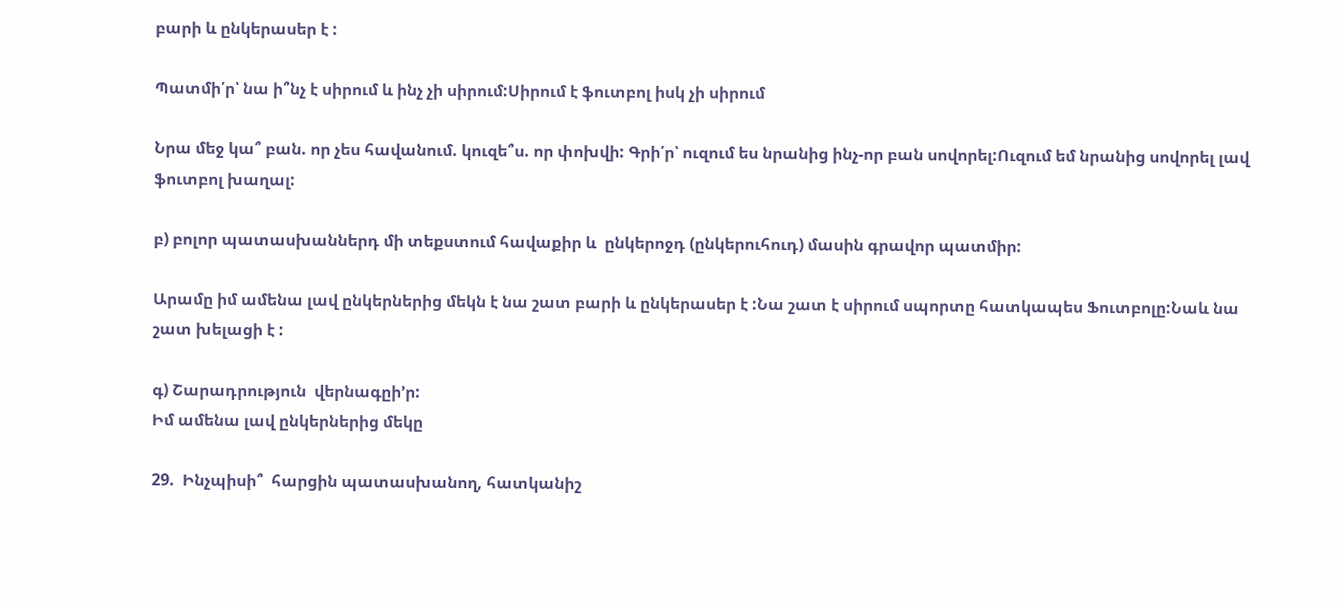բարի և ընկերասեր է :

Պատմի՛ր՝ նա ի՞նչ է սիրում և ինչ չի սիրում:Սիրում է ֆուտբոլ իսկ չի սիրում

Նրա մեջ կա՞ բան. որ չես հավանում. կուզե՞ս. որ փոխվի: Գրի՛ր՝ ուզում ես նրանից ինչ-որ բան սովորել:Ուզում եմ նրանից սովորել լավ ֆուտբոլ խաղալ:

բ) բոլոր պատասխաններդ մի տեքստում հավաքիր և  ընկերոջդ (ընկերուհուդ) մասին գրավոր պատմիր:

Արամը իմ ամենա լավ ընկերներից մեկն է նա շատ բարի և ընկերասեր է :Նա շատ է սիրում սպորտը հատկապես Ֆուտբոլը:Նաև նա շատ խելացի է :

գ) Շարադրություն  վերնագըի’ր:
Իմ ամենա լավ ընկերներից մեկը

29.  Ինչպիսի՞  հարցին պատասխանող, հատկանիշ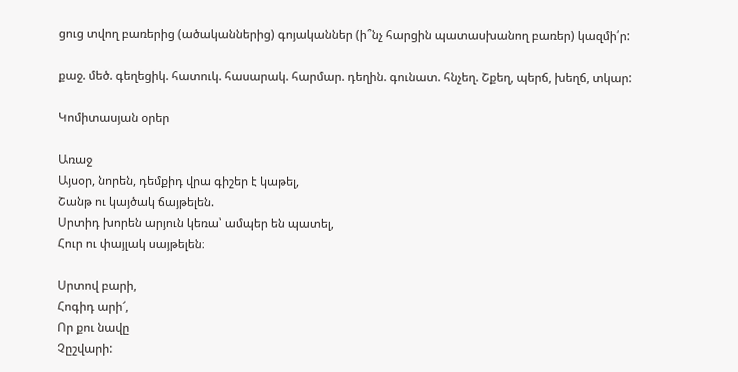ցուց տվող բառերից (ածականներից) գոյականներ (ի՞նչ հարցին պատասխանող բառեր) կազմի՛ր:

քաջ. մեծ. գեղեցիկ. հատուկ. հասարակ. հարմար. դեղին. գունատ. հնչեղ. Շքեղ, պերճ, խեղճ, տկար:

Կոմիտասյան օրեր

Առաջ
Այսօր, նորեն, դեմքիդ վրա գիշեր է կաթել,
Շանթ ու կայծակ ճայթելեն.
Սրտիդ խորեն արյուն կեռա՝ ամպեր են պատել,
Հուր ու փայլակ սայթելեն։

Սրտով բարի,
Հոգիդ արի՜,
Որ քու նավը
Չըշվարի: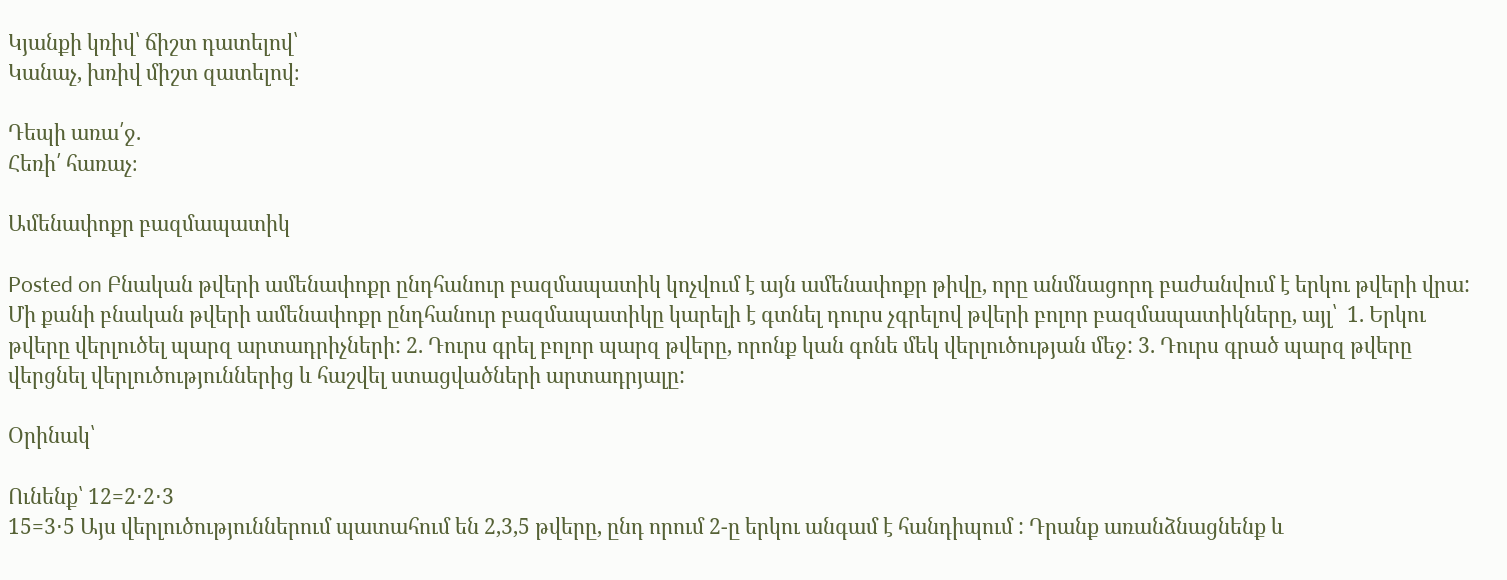Կյանքի կռիվ՝ ճիշտ դատելով՝
Կանաչ, խռիվ միշտ զատելով։

Դեպի առա՛ջ.
Հեռի՛ հառաչ։

Ամենափոքր բազմապատիկ

Posted on Բնական թվերի ամենափոքր ընդհանուր բազմապատիկ կոչվում է այն ամենափոքր թիվը, որը անմնացորդ բաժանվում է երկու թվերի վրա: Մի քանի բնական թվերի ամենափոքր ընդհանուր բազմապատիկը կարելի է գտնել դուրս չգրելով թվերի բոլոր բազմապատիկները, այլ՝  1. Երկու թվերը վերլուծել պարզ արտադրիչների: 2. Դուրս գրել բոլոր պարզ թվերը, որոնք կան գոնե մեկ վերլուծության մեջ: 3. Դուրս գրած պարզ թվերը վերցնել վերլուծություններից և հաշվել ստացվածների արտադրյալը:

Օրինակ՝

Ունենք՝ 12=2⋅2⋅3
15=3⋅5 Այս վերլուծություններում պատահում են 2,3,5 թվերը, ընդ որում 2-ը երկու անգամ է հանդիպում : Դրանք առանձնացնենք և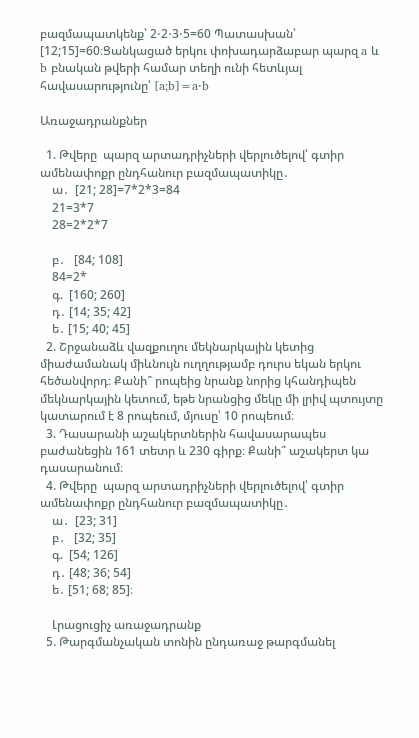բազմապատկենք՝ 2⋅2⋅3⋅5=60 Պատասխան՝  [12;15]=60։Ցանկացած երկու փոխադարձաբար պարզ a և b բնական թվերի համար տեղի ունի հետևյալ հավասարությունը՝ [a;b]=a⋅b

Առաջադրանքներ

  1. Թվերը  պարզ արտադրիչների վերլուծելով՝ գտիր ամենափոքր ընդհանուր բազմապատիկը․
    ա․  [21; 28]=7*2*3=84
    21=3*7
    28=2*2*7

    բ․   [84; 108]
    84=2*
    գ.  [160; 260]
    դ․ [14; 35; 42]
    ե․ [15; 40; 45]
  2. Շրջանաձև վազքուղու մեկնարկային կետից միաժամանակ միևնույն ուղղությամբ դուրս եկան երկու հեծանվորդ։ Քանի՞ րոպեից նրանք նորից կհանդիպեն մեկնարկային կետում, եթե նրանցից մեկը մի լրիվ պտույտը կատարում է 8 րոպեում, մյուսը՝ 10 րոպեում։
  3. Դասարանի աշակերտներին հավասարապես բաժանեցին 161 տետր և 230 գիրք։ Քանի՞ աշակերտ կա դասարանում։
  4. Թվերը  պարզ արտադրիչների վերլուծելով՝ գտիր ամենափոքր ընդհանուր բազմապատիկը․
    ա․  [23; 31]
    բ․   [32; 35]
    գ.  [54; 126]
    դ․ [48; 36; 54]
    ե․ [51; 68; 85]։

    Լրացուցիչ առաջադրանք
  5. Թարգմանչական տոնին ընդառաջ թարգմանել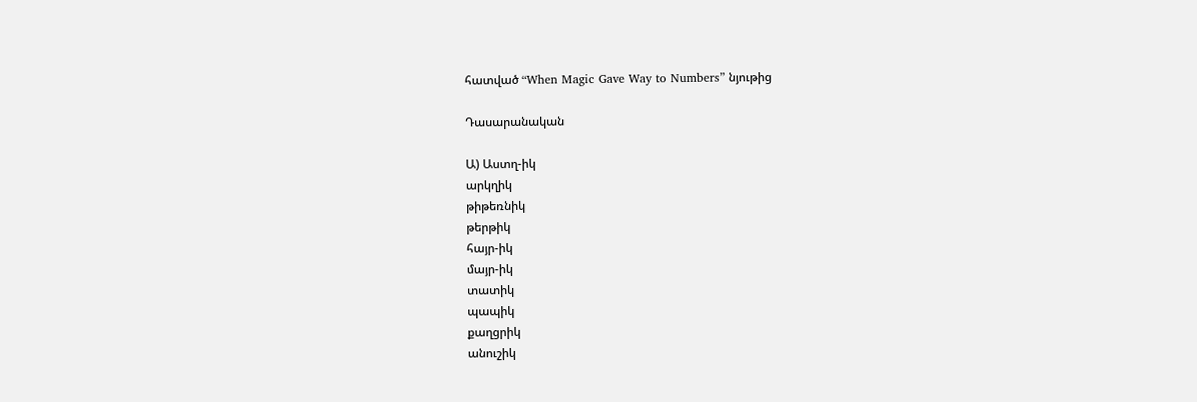հատված “When Magic Gave Way to Numbers” նյութից

Դասարանական

Ա) Աստղ-իկ
արկղիկ
թիթեռնիկ
թերթիկ
հայր-իկ
մայր-իկ
տատիկ
պապիկ
քաղցրիկ
անուշիկ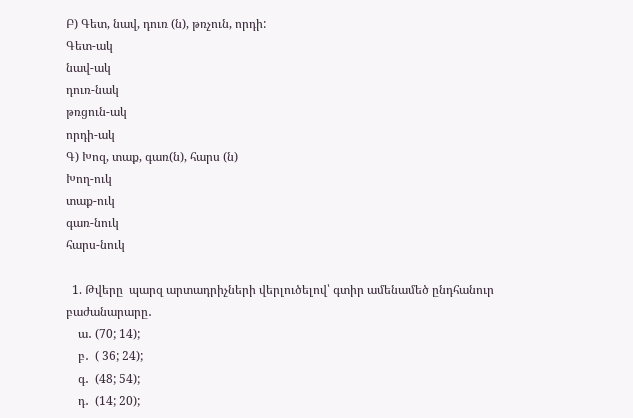Բ) Գետ, նավ, դուռ (ն), թռչուն, որդի:
Գետ-ակ
նավ-ակ
դուռ-նակ
թռցուն-ակ
որդի-ակ
Գ) Խոզ, տաք, գառ(ն), հարս (ն)
Խող-ուկ
տաք-ուկ
գառ-նուկ
հարս-նուկ

  1. Թվերը  պարզ արտադրիչների վերլուծելով՝ գտիր ամենամեծ ընդհանուր բաժանարարը․
    ա․ (70; 14);
    բ․  ( 36; 24);
    գ․  (48; 54);
    դ․  (14; 20);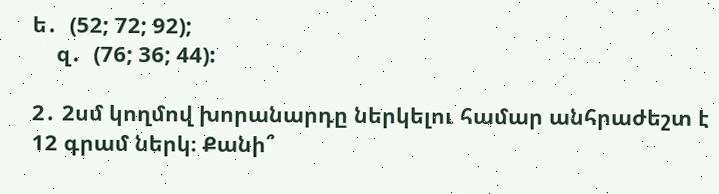ե․  (52; 72; 92);
    զ․  (76; 36; 44):

2․ 2սմ կողմով խորանարդը ներկելու համար անհրաժեշտ է 12 գրամ ներկ։ Քանի՞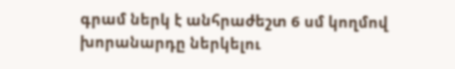գրամ ներկ է անհրաժեշտ 6 սմ կողմով խորանարդը ներկելու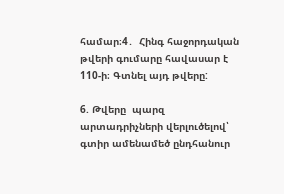համար։4․  Հինգ հաջորդական թվերի գումարը հավասար է 110-ի։ Գտնել այդ թվերը:

6. Թվերը  պարզ արտադրիչների վերլուծելով՝ գտիր ամենամեծ ընդհանուր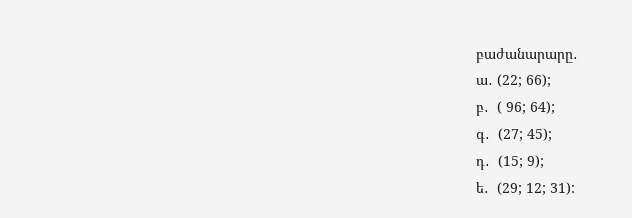բաժանարարը․
ա․ (22; 66);
բ․  ( 96; 64);
գ․  (27; 45);
դ․  (15; 9);
ե․  (29; 12; 31):